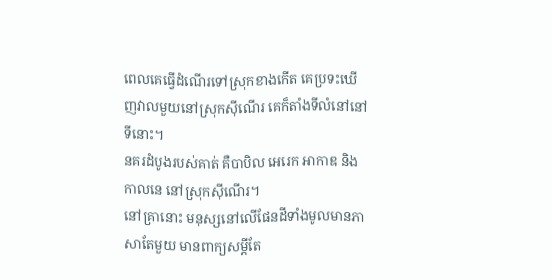ពេលគេធ្វើដំណើរទៅស្រុកខាងកើត គេប្រទះឃើញវាលមួយនៅស្រុកស៊ីណើរ គេក៏តាំងទីលំនៅនៅទីនោះ។
នគរដំបូងរបស់គាត់ គឺបាបិល អេរេក អាកាឌ និងកាលនេ នៅស្រុកស៊ីណើរ។
នៅគ្រានោះ មនុស្សនៅលើផែនដីទាំងមូលមានភាសាតែមួយ មានពាក្យសម្ដីតែ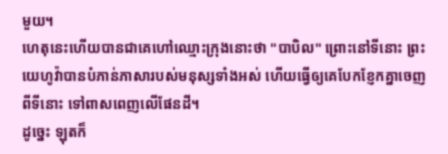មួយ។
ហេតុនេះហើយបានជាគេហៅឈ្មោះក្រុងនោះថា "បាបិល" ព្រោះនៅទីនោះ ព្រះយេហូវ៉ាបានបំភាន់ភាសារបស់មនុស្សទាំងអស់ ហើយធ្វើឲ្យគេបែកខ្ញែកគ្នាចេញពីទីនោះ ទៅពាសពេញលើផែនដី។
ដូច្នេះ ឡុតក៏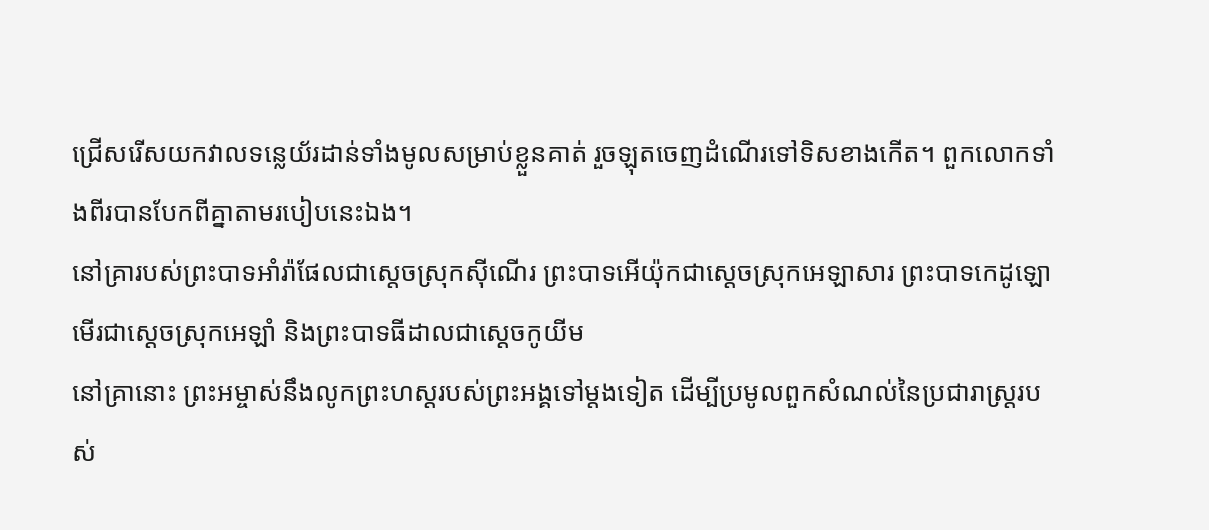ជ្រើសរើសយកវាលទន្លេយ័រដាន់ទាំងមូលសម្រាប់ខ្លួនគាត់ រួចឡុតចេញដំណើរទៅទិសខាងកើត។ ពួកលោកទាំងពីរបានបែកពីគ្នាតាមរបៀបនេះឯង។
នៅគ្រារបស់ព្រះបាទអាំរ៉ាផែលជាស្តេចស្រុកស៊ីណើរ ព្រះបាទអើយ៉ុកជាស្តេចស្រុកអេឡាសារ ព្រះបាទកេដូឡោមើរជាស្តេចស្រុកអេឡាំ និងព្រះបាទធីដាលជាស្តេចកូយីម
នៅគ្រានោះ ព្រះអម្ចាស់នឹងលូកព្រះហស្តរបស់ព្រះអង្គទៅម្តងទៀត ដើម្បីប្រមូលពួកសំណល់នៃប្រជារាស្ត្ររបស់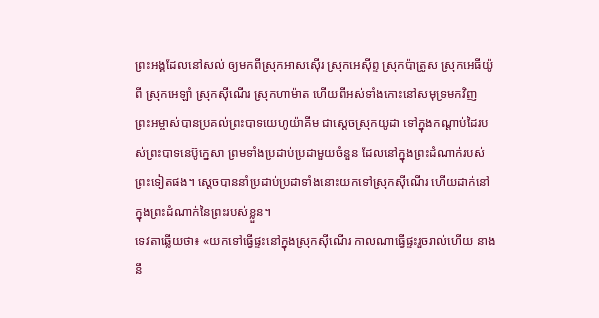ព្រះអង្គដែលនៅសល់ ឲ្យមកពីស្រុកអាសស៊ើរ ស្រុកអេស៊ីព្ទ ស្រុកប៉ាត្រូស ស្រុកអេធីយ៉ូពី ស្រុកអេឡាំ ស្រុកស៊ីណើរ ស្រុកហាម៉ាត ហើយពីអស់ទាំងកោះនៅសមុទ្រមកវិញ
ព្រះអម្ចាស់បានប្រគល់ព្រះបាទយេហូយ៉ាគីម ជាស្តេចស្រុកយូដា ទៅក្នុងកណ្ដាប់ដៃរបស់ព្រះបាទនេប៊ូក្នេសា ព្រមទាំងប្រដាប់ប្រដាមួយចំនួន ដែលនៅក្នុងព្រះដំណាក់របស់ព្រះទៀតផង។ ស្ដេចបាននាំប្រដាប់ប្រដាទាំងនោះយកទៅស្រុកស៊ីណើរ ហើយដាក់នៅក្នុងព្រះដំណាក់នៃព្រះរបស់ខ្លួន។
ទេវតាឆ្លើយថា៖ «យកទៅធ្វើផ្ទះនៅក្នុងស្រុកស៊ីណើរ កាលណាធ្វើផ្ទះរួចរាល់ហើយ នាងនឹ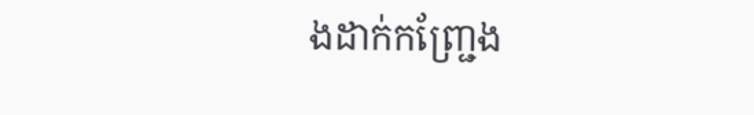ងដាក់កញ្ជ្រែង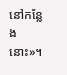នៅកន្លែងនោះ»។